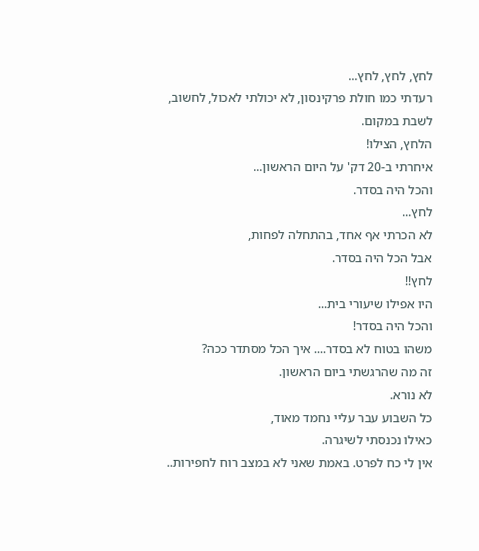לחץ, לחץ, לחץ...
רעדתי כמו חולת פרקינסון, לא יכולתי לאכול, לחשוב, לשבת במקום.
הלחץ, הצילו!
איחרתי ב-20 דק' על היום הראשון...
והכל היה בסדר.
לחץ...
לא הכרתי אף אחד, בהתחלה לפחות,
אבל הכל היה בסדר.
לחץ!!
היו אפילו שיעורי בית...
והכל היה בסדר!
משהו בטוח לא בסדר.... איך הכל מסתדר ככה?
זה מה שהרגשתי ביום הראשון.
לא נורא.
כל השבוע עבר עליי נחמד מאוד,
כאילו נכנסתי לשיגרה.
אין לי כח לפרט. באמת שאני לא במצב רוח לחפירות..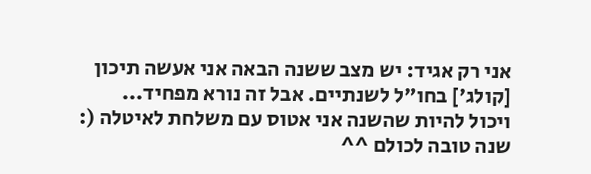אני רק אגיד: יש מצב ששנה הבאה אני אעשה תיכון [קולג'] בחו"ל לשנתיים. אבל זה נורא מפחיד...
ויכול להיות שהשנה אני אטוס עם משלחת לאיטלה (:
שנה טובה לכולם ^^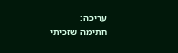עריכה:
חתימה שזכיתי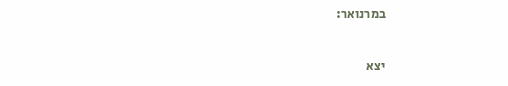במרנואר:

יצא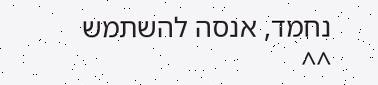נחמד, אנסה להשתמש ^^